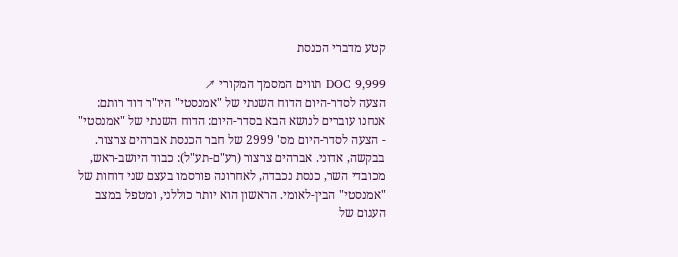קטע מדברי הכנסת

DOC 9,999 תווים המסמך המקורי ↗
הצעה לסדר-היום הדוח השנתי של "אמנסטי" היו"ר דוד רותם: אנחנו עוברים לנושא הבא בסדר-היום: הדוח השנתי של "אמנסטי" - הצעה לסדר-היום מס' 2999 של חבר הכנסת אברהים צרצור. בבקשה, אדוני. אברהים צרצור (רע"ם-תע"ל): כבוד היושב-ראש, מכובדי השר, כנסת נכבדה, לאחרונה פורסמו בעצם שני דוחות של "אמנסטי" הבין-לאומי. הראשון הוא יותר כוללני, ומטפל במצב העגום של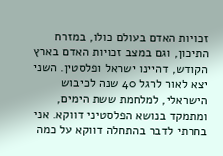זכויות האדם בעולם כולו, במזרח התיכון, וגם במצב זכויות האדם בארץ הקודש, דהיינו ישראל ופלסטין. השני יצא לאור לרגל 40 שנה לכיבוש הישראלי, למלחמת ששת הימים, ומתמקד בנושא הפלסטיני דווקא. אני בחרתי לדבר בהתחלה דווקא על כמה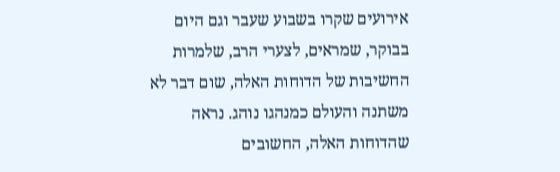אירועים שקרו בשבוע שעבר וגם היום בבוקר, שמראים, לצערי הרב, שלמרות החשיבות של הדוחות האלה, שום דבר לא משתנה והעולם כמנהגו נוהג. נראה שהדוחות האלה, החשובים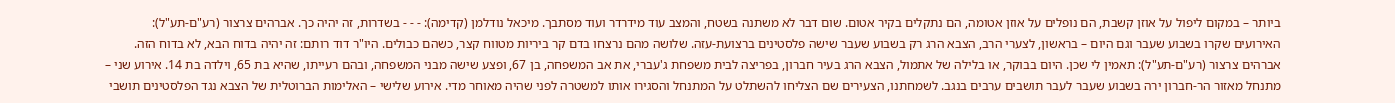ביותר – במקום ליפול על אוזן קשבת, הם נופלים על אוזן אטומה, הם נתקלים בקיר אטום. שום דבר לא משתנה בשטח, והמצב עוד מידרדר ועוד מסתבך. מיכאל נודלמן (קדימה): - - - בשדרות, זה יהיה כך. אברהים צרצור (רע"ם-תע"ל): האירועים שקרו בשבוע שעבר וגם היום – בראשון, לצערי הרב, הצבא הרג רק בשבוע שעבר שישה פלסטינים ברצועת-עזה. שלושה מהם נרצחו בדם קר ביריות מטווח קצר, כשהם כבולים. היו"ר דוד רותם: זה יהיה בדוח הבא, לא בדוח הזה. אברהים צרצור (רע"ם-תע"ל): תאמין לי שכן. היום בבוקר, או בלילה של אתמול, הצבא הרג בעיר חברון, בפריצה לבית משפחת ג'עברי, את אב המשפחה, בן 67, ופצע שישה מבני המשפחה, ובהם רעייתו, שהיא בת 65, וילדה בת 14. אירוע שני – מתנחל מאזור הר-חברון ירה בשבוע שעבר לעבר תושבים ערבים בנגב. לשמחתנו, הצעירים שם הצליחו להשתלט על המתנחל והסגירו אותו למשטרה לפני שהיה מאוחר מדי. אירוע שלישי – האלימות הברוטלית של הצבא נגד הפלסטינים תושבי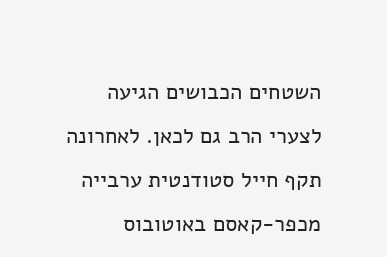השטחים הכבושים הגיעה לצערי הרב גם לכאן. לאחרונה תקף חייל סטודנטית ערבייה מכפר-קאסם באוטובוס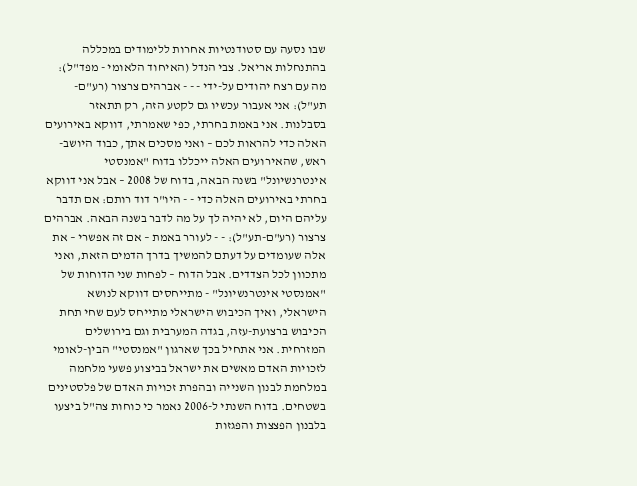שבו נסעה עם סטודנטיות אחרות ללימודים במכללה בהתנחלות אריאל. צבי הנדל (האיחוד הלאומי - מפד"ל): מה עם רצח יהודים על-ידי - - - אברהים צרצור (רע"ם-תע"ל): אני אעבור עכשיו גם לקטע הזה, רק תתאזר בסבלנות. אני באמת בחרתי, כפי שאמרתי, דווקא באירועים האלה כדי להראות לכם – ואני מסכים אתך, כבוד היושב-ראש, שהאירועים האלה ייכללו בדוח "אמנסטי אינטרנשיונל" בשנה הבאה, בדוח של 2008 – אבל אני דווקא בחרתי באירועים האלה כדי - - היו"ר דוד רותם: אם תדבר עליהם היום, לא יהיה לך על מה לדבר בשנה הבאה. אברהים צרצור (רע"ם-תע"ל): - - לעורר באמת – אם זה אפשרי – את אלה שעומדים על דעתם להמשיך בדרך הדמים הזאת, ואני מתכוון לכל הצדדים. אבל הדוח – לפחות שני הדוחות של "אמנסטי אינטרנשיונל" - מתייחסים דווקא לנושא הישראלי, ואיך הכיבוש הישראלי מתייחס לעם שחי תחת הכיבוש ברצועת-עזה, בגדה המערבית וגם בירושלים המזרחית. אני אתחיל בכך שארגון "אמנסטי" הבין-לאומי לזכויות האדם מאשים את ישראל בביצוע פשעי מלחמה במלחמת לבנון השנייה ובהפרת זכויות האדם של פלסטינים בשטחים. בדוח השנתי ל-2006 נאמר כי כוחות צה"ל ביצעו בלבנון הפצצות והפגזות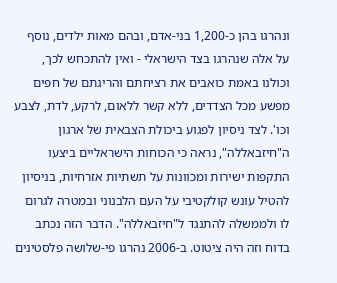ונהרגו בהן כ-1,200 בני-אדם, ובהם מאות ילדים, נוסף על אלה שנהרגו בצד הישראלי - ואין להתכחש לכך, וכולנו באמת כואבים את רציחתם והריגתם של חפים מפשע מכל הצדדים, ללא קשר ללאום, לרקע, לדת, לצבע וכו'. לצד ניסיון לפגוע ביכולת הצבאית של ארגון ה"חיזבאללה", נראה כי הכוחות הישראליים ביצעו התקפות ישירות ומכוונות על תשתיות אזרחיות, בניסיון להטיל עונש קולקטיבי על העם הלבנוני ובמטרה לגרום לו ולממשלה להתנגד ל"חיזבאללה". הדבר הזה נכתב בדוח וזה היה ציטוט. ב-2006 נהרגו פי-שלושה פלסטינים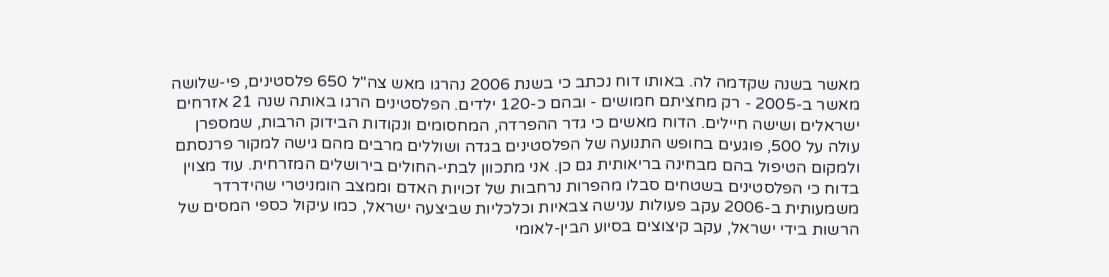מאשר בשנה שקדמה לה. באותו דוח נכתב כי בשנת 2006 נהרגו מאש צה"ל 650 פלסטינים, פי-שלושה מאשר ב-2005 - רק מחציתם חמושים - ובהם כ-120 ילדים. הפלסטינים הרגו באותה שנה 21 אזרחים ישראלים ושישה חיילים. הדוח מאשים כי גדר ההפרדה, המחסומים ונקודות הבידוק הרבות, שמספרן עולה על 500, פוגעים בחופש התנועה של הפלסטינים בגדה ושוללים מרבים מהם גישה למקור פרנסתם ולמקום הטיפול בהם מבחינה בריאותית גם כן. אני מתכוון לבתי-החולים בירושלים המזרחית. עוד מצוין בדוח כי הפלסטינים בשטחים סבלו מהפרות נרחבות של זכויות האדם וממצב הומניטרי שהידרדר משמעותית ב-2006 עקב פעולות ענישה צבאיות וכלכליות שביצעה ישראל, כמו עיקול כספי המסים של הרשות בידי ישראל, עקב קיצוצים בסיוע הבין-לאומי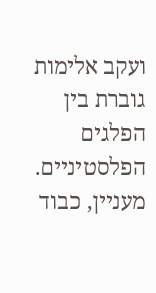ועקב אלימות גוברת בין הפלגים הפלסטיניים. מעניין, כבוד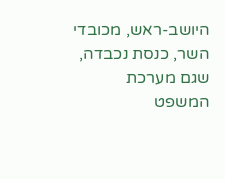היושב-ראש, מכובדי השר, כנסת נכבדה, שגם מערכת המשפט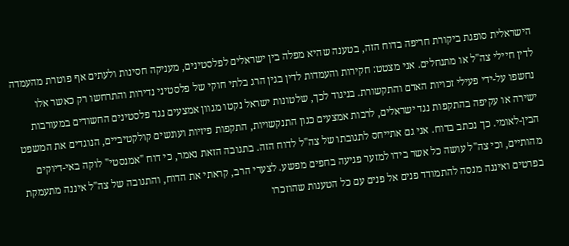הישראלית סופגת ביקורת חריפה בדוח הזה, בטענה שהיא מפלה בין ישראלים לפלסטינים, מעניקה חסינות ולעתים אף פוטרת מהעמדה לדין חיילי צה"ל או מתנחלים. אני מצטט: חקירות והעמדות לדין בגין הרג בלתי חוקי של פלסטיני נדירות והתרחשו רק כאשר אלו נחשפו על-ידי פעילי זכויות האדם והתקשורת. בניגוד לכך, שלטונות ישראל נקטו מגוון אמצעים נגד פלסטינים החשודים במעורבות ישירה או עקיפה בהתקפות נגד ישראלים, לרבות אמצעים כגון התנקשויות, התקפות פיזיות ועונשים קולקטיביים, הנוגדים את המשפט הבין-לאומי. כך נכתב בדוח. אני גם אתייחס לתגובתו של צה"ל לדוח הזה. בתגובה הזאת נאמר, כי דוח "אמנסטי" לוקה באי-דיוקים מהותיים, וכי צה"ל עושה כל אשר בידו למזער פגיעה בחפים מפשע. לצערי הרב, קראתי את הדוח, והתגובה של צה"ל איננה מתעמקת בפרטים ואיננה מנסה להתמודד פנים אל פנים עם כל הטענות שהוזכרו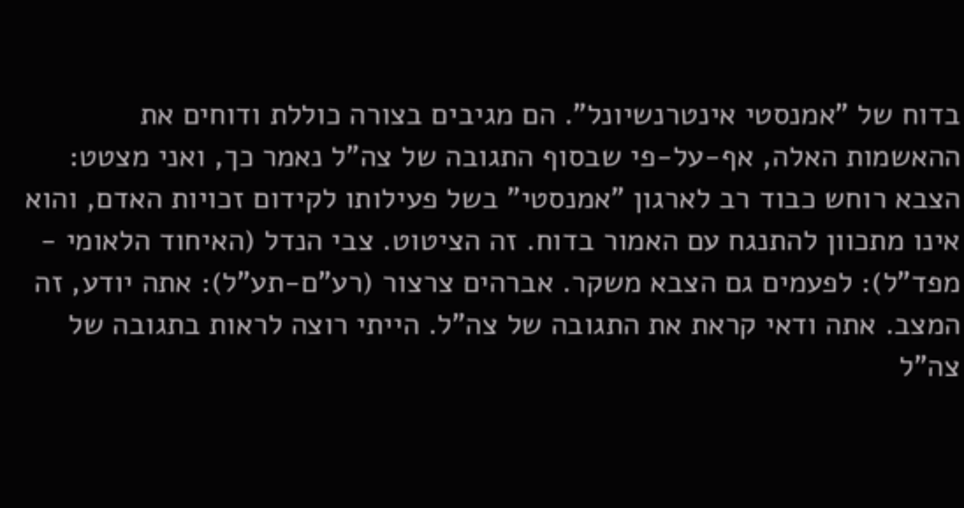בדוח של "אמנסטי אינטרנשיונל". הם מגיבים בצורה כוללת ודוחים את ההאשמות האלה, אף-על-פי שבסוף התגובה של צה"ל נאמר כך, ואני מצטט: הצבא רוחש כבוד רב לארגון "אמנסטי" בשל פעילותו לקידום זכויות האדם, והוא אינו מתכוון להתנגח עם האמור בדוח. זה הציטוט. צבי הנדל (האיחוד הלאומי - מפד"ל): לפעמים גם הצבא משקר. אברהים צרצור (רע"ם-תע"ל): אתה יודע, זה המצב. אתה ודאי קראת את התגובה של צה"ל. הייתי רוצה לראות בתגובה של צה"ל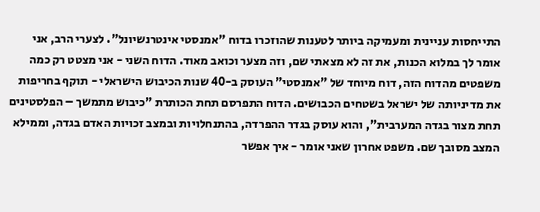התייחסות עניינית ומעמיקה ביותר לטענות שהוזכרו בדוח "אמנסטי אינטרנשיונל". לצערי הרב, אני אומר לך במלוא הכנות, את זה לא מצאתי שם, וזה מצער וכואב מאוד. הדוח השני - אני מצטט רק כמה משפטים מהדוח הזה, דוח מיוחד של "אמנסטי" העוסק ב-40 שנות הכיבוש הישראלי - תוקף בחריפות את מדיניותה של ישראל בשטחים הכבושים. הדוח התפרסם תחת הכותרת "כיבוש מתמשך – הפלסטינים תחת מצור בגדה המערבית", והוא עוסק בגדר ההפרדה, בהתנחלויות ובמצב זכויות האדם בגדה, וממילא המצב מסובך שם. משפט אחרון שאני אומר - איך אפשר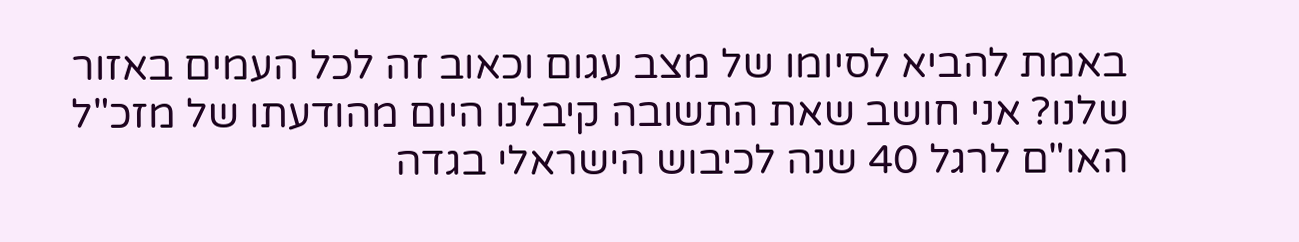באמת להביא לסיומו של מצב עגום וכאוב זה לכל העמים באזור שלנו? אני חושב שאת התשובה קיבלנו היום מהודעתו של מזכ"ל האו"ם לרגל 40 שנה לכיבוש הישראלי בגדה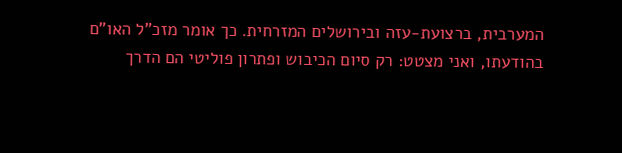המערבית, ברצועת-עזה ובירושלים המזרחית. כך אומר מזכ"ל האו"ם בהודעתו, ואני מצטט: רק סיום הכיבוש ופתרון פוליטי הם הדרך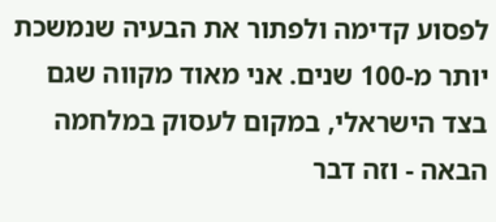לפסוע קדימה ולפתור את הבעיה שנמשכת יותר מ-100 שנים. אני מאוד מקווה שגם בצד הישראלי, במקום לעסוק במלחמה הבאה - וזה דבר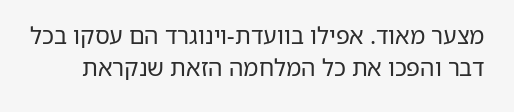מצער מאוד. אפילו בוועדת-וינוגרד הם עסקו בכל דבר והפכו את כל המלחמה הזאת שנקראת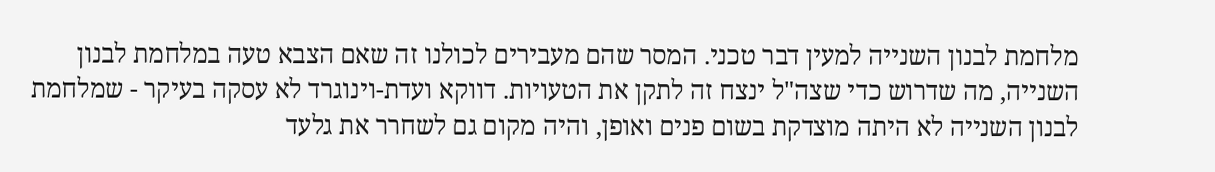מלחמת לבנון השנייה למעין דבר טכני. המסר שהם מעבירים לכולנו זה שאם הצבא טעה במלחמת לבנון השנייה, מה שדרוש כדי שצה"ל ינצח זה לתקן את הטעויות. דווקא ועדת-וינוגרד לא עסקה בעיקר - שמלחמת לבנון השנייה לא היתה מוצדקת בשום פנים ואופן, והיה מקום גם לשחרר את גלעד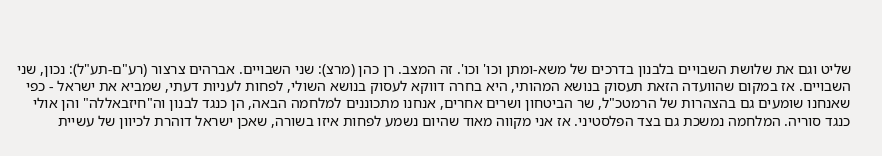שליט וגם את שלושת השבויים בלבנון בדרכים של משא-ומתן וכו' וכו'. זה המצב. רן כהן (מרצ): שני השבויים. אברהים צרצור (רע"ם-תע"ל): נכון, שני השבויים. אז במקום שהוועדה הזאת תעסוק בנושא המהותי, היא בחרה דווקא לעסוק בנושא השולי, לפחות לעניות דעתי, שמביא את ישראל - כפי שאנחנו שומעים גם בהצהרות של הרמטכ"ל, שר הביטחון ושרים אחרים, אנחנו מתכוננים למלחמה הבאה, הן כנגד לבנון וה"חיזבאללה" והן אולי כנגד סוריה. המלחמה נמשכת גם בצד הפלסטיני. אז אני מקווה מאוד שהיום נשמע לפחות איזו בשורה, שאכן ישראל דוהרת לכיוון של עשיית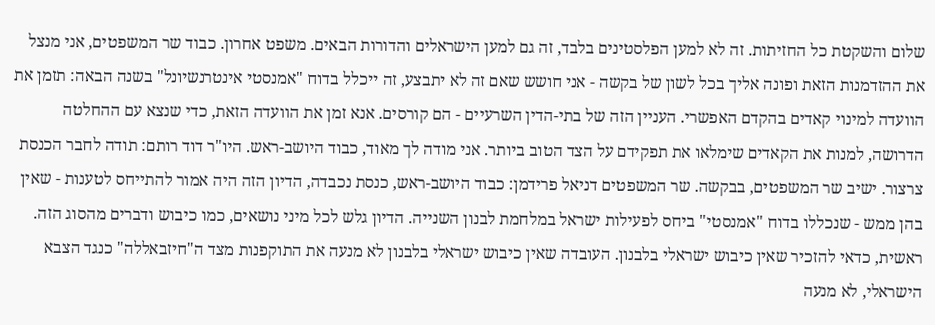שלום והשקטת כל החזיתות. זה לא למען הפלסטינים בלבד, זה גם למען הישראלים והדורות הבאים. משפט אחרון. כבוד שר המשפטים, אני מנצל את ההזדמנות הזאת ופונה אליך בכל לשון של בקשה - אני חושש שאם זה לא יתבצע, זה ייכלל בדוח "אמנסטי אינטרנשיונל" בשנה הבאה: תזמן את הוועדה למינוי קאדים בהקדם האפשרי. העניין הזה של בתי-הדין השרעיים - הם קורסים. אנא זמן את הוועדה הזאת, כדי שנצא עם ההחלטה הדרושה, למנות את הקאדים שימלאו את תפקידם על הצד הטוב ביותר. אני מודה לך מאוד, כבוד היושב-ראש. היו"ר דוד רותם: תודה לחבר הכנסת צרצור. ישיב שר המשפטים, בבקשה. שר המשפטים דניאל פרידמן: כבוד היושב-ראש, כנסת נכבדה, הדיון הזה היה אמור להתייחס לטענות - שאין בהן ממש - שנכללו בדוח "אמנסטי" ביחס לפעילות ישראל במלחמת לבנון השנייה. הדיון גלש לכל מיני נושאים, כמו כיבוש ודברים מהסוג הזה. ראשית, כדאי להזכיר שאין כיבוש ישראלי בלבנון. העובדה שאין כיבוש ישראלי בלבנון לא מנעה את התוקפנות מצד ה"חיזבאללה" כנגד הצבא הישראלי, לא מנעה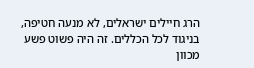הרג חיילים ישראלים, לא מנעה חטיפה, בניגוד לכל הכללים. זה היה פשוט פשע מכוון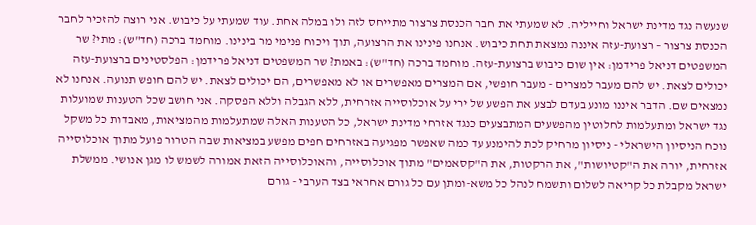שנעשה נגד מדינת ישראל וחייליה. לא שמעתי את חבר הכנסת צרצור מתייחס לזה ולו במלה אחת. עוד שמעתי על כיבוש. אני רוצה להזכיר לחבר הכנסת צרצור – רצועת-עזה איננה נמצאת תחת כיבוש. אנחנו פינינו את הרצועה, תוך ויכוח פנימי מר בינינו. מוחמד ברכה (חד"ש): מתי? שר המשפטים דניאל פרידמן: אין שום כיבוש ברצועת-עזה. מוחמד ברכה (חד"ש): באמת? שר המשפטים דניאל פרידמן: הפלסטינים ברצועת-עזה יכולים לצאת. יש להם מעבר למצרים - מעבר חופשי, אם המצרים מאפשרים או לא מאפשרים, הם יכולים לצאת. יש להם חופש תנועה. אנחנו לא נמצאים שם. הדבר איננו מונע בעדם לבצע את הפשע של ירי על אוכלוסייה אזרחית, ללא הגבלה וללא הפסקה. אני חושב שכל הטענות שמועלות נגד ישראל ומתעלמות לחלוטין מהפשעים המתבצעים כנגד אזרחי מדינת ישראל, כל הטענות האלה שמתעלמות מהמציאות, מאבדות כל משקל נוכח הניסיון הישראלי - ניסיון מרחיק לכת להימנע עד כמה שאפשר מפגיעה באזרחים חפים מפשע במציאות שבה הטרור פועל מתוך אוכלוסייה אזרחית, יורה את ה"קטיושות", את הרקטות, את ה"קסאמים" מתוך אוכלוסייה, והאוכלוסייה הזאת אמורה לשמש לו מגן אנושי. ממשלת ישראל מקבלת כל קריאה לשלום ותשמח לנהל כל משא-ומתן עם כל גורם אחראי בצד הערבי - גורם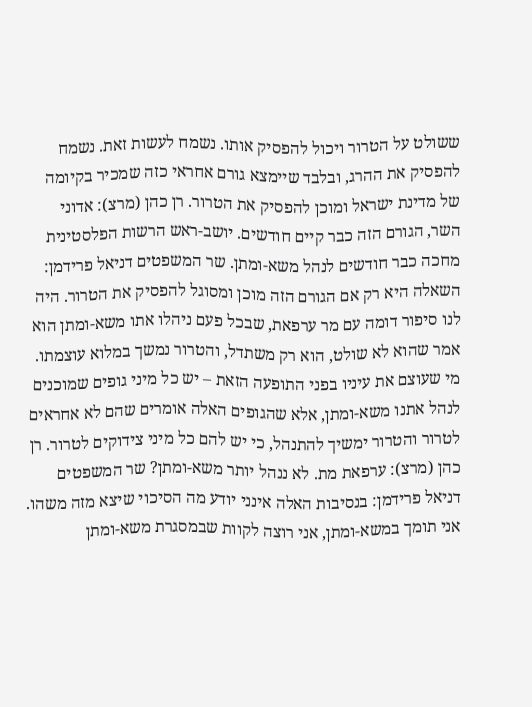ששולט על הטרור ויכול להפסיק אותו. נשמח לעשות זאת. נשמח להפסיק את ההרג, ובלבד שיימצא גורם אחראי כזה שמכיר בקיומה של מדינת ישראל ומוכן להפסיק את הטרור. רן כהן (מרצ): אדוני השר, הגורם הזה כבר קיים חודשים. יושב-ראש הרשות הפלסטינית מחכה כבר חודשים לנהל משא-ומתן. שר המשפטים דניאל פרידמן: השאלה היא רק אם הגורם הזה מוכן ומסוגל להפסיק את הטרור. היה לנו סיפור דומה עם מר ערפאת, שבכל פעם ניהלו אתו משא-ומתן הוא אמר שהוא לא שולט, הוא רק משתדל, והטרור נמשך במלוא עוצמתו. מי שעוצם את עיניו בפני התופעה הזאת – יש כל מיני גופים שמוכנים לנהל אתנו משא-ומתן, אלא שהגופים האלה אומרים שהם לא אחראים לטרור והטרור ימשיך להתנהל, כי יש להם כל מיני צידוקים לטרור. רן כהן (מרצ): ערפאת מת. לא ננהל יותר משא-ומתן? שר המשפטים דניאל פרידמן: בנסיבות האלה אינני יודע מה הסיכוי שיצא מזה משהו. אני תומך במשא-ומתן, אני רוצה לקוות שבמסגרת משא-ומתן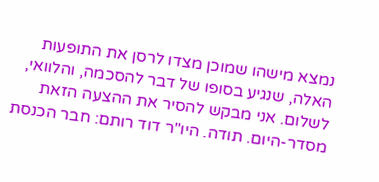נמצא מישהו שמוכן מצדו לרסן את התופעות האלה, שנגיע בסופו של דבר להסכמה, והלוואי, לשלום. אני מבקש להסיר את ההצעה הזאת מסדר-היום. תודה. היו"ר דוד רותם: חבר הכנסת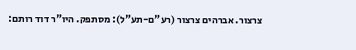צרצור. אברהים צרצור (רע"ם-תע"ל): מסתפק. היו"ר דוד רותם: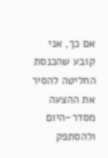אם כך, אני קובע שהכנסת החליטה להסיר את ההצעה מסדר-היום ולהסתפק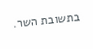בתשובת השר.